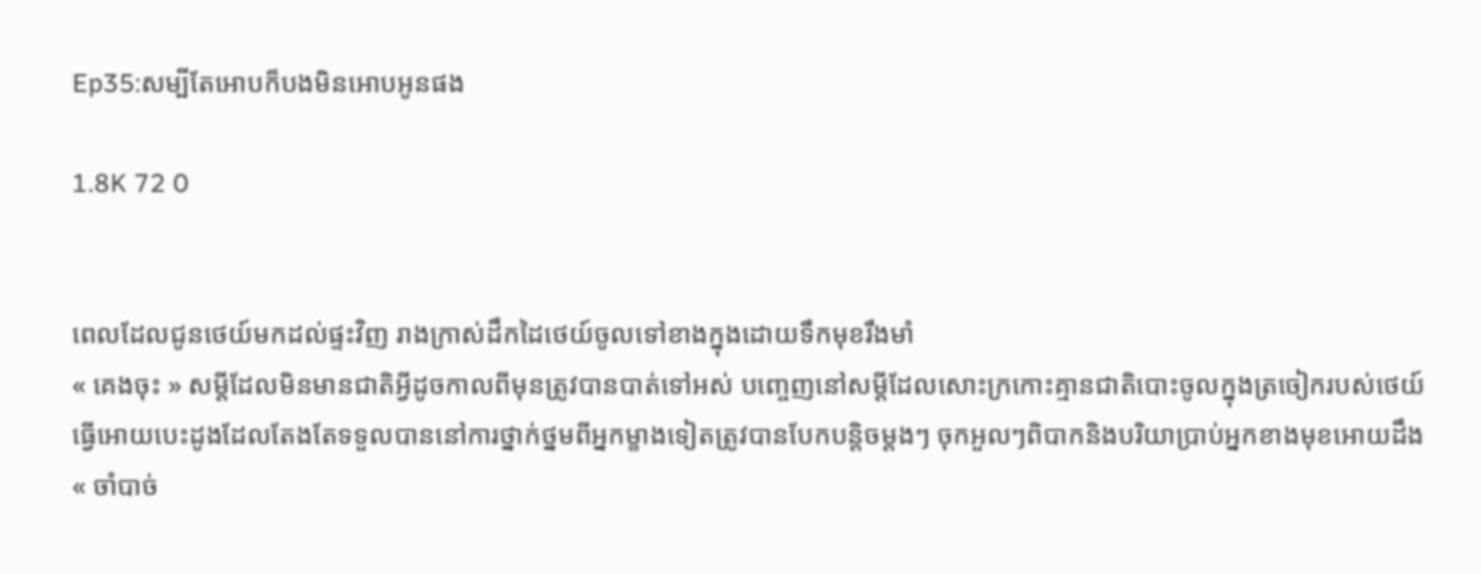Ep35:សម្បីតែអោបក៏បងមិនអោបអូនផង

1.8K 72 0


ពេលដែលជូនថេយ៍មកដល់ផ្ទះវិញ រាងក្រាស់ដឹកដៃថេយ៍ចូលទៅខាងក្នុងដោយទឹកមុខរឹងមាំ
« គេងចុះ » សម្ដីដែលមិនមានជាតិអ្វីដូចកាលពីមុនត្រូវបានបាត់ទៅអស់ បញ្ចេញនៅសម្ដីដែលសោះក្រកោះគ្មានជាតិបោះចូលក្នុងត្រចៀករបស់ថេយ៍ធ្វេីអោយបេះដូងដែលតែងតែទទួលបាននៅការថ្នាក់ថ្នមពីអ្នកម្ខាងទៀតត្រូវបានបែកបន្តិចម្ដងៗ ចុកអួលៗពិបាកនិងបរិយាប្រាប់អ្នកខាងមុខអោយដឹង
« ចាំបាច់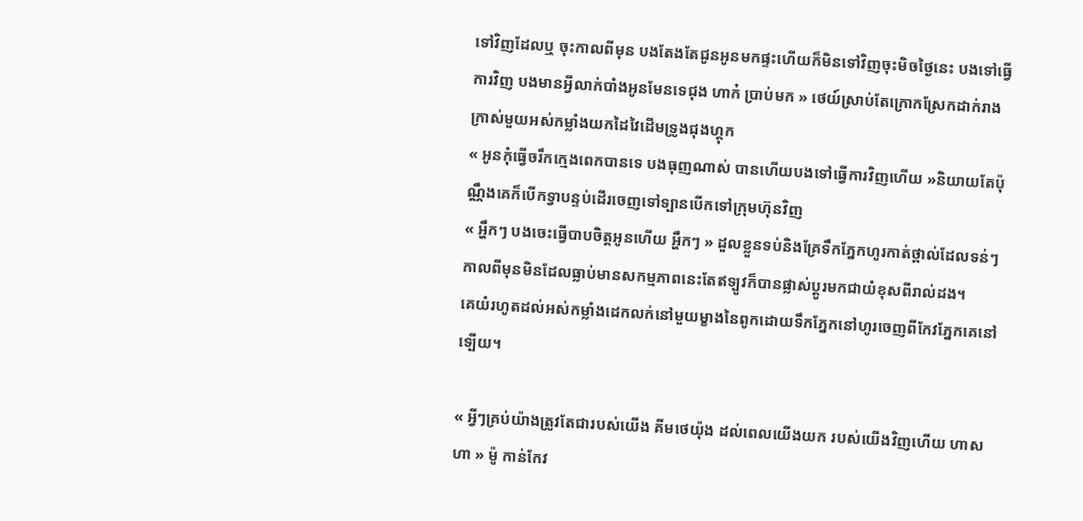ទៅវិញដែលឬ ចុះកាលពីមុន បងតែងតែជូនអូនមកផ្ទះហេីយក៏មិនទៅវិញចុះមិចថ្ងៃនេះ បងទៅធ្វេីការវិញ បងមានអ្វីលាក់បាំងអូនមែនទេជុង ហាក៎ ប្រាប់មក » ថេយ៍ស្រាប់តែក្រោកស្រែកដាក់រាងក្រាស់មួយអស់កម្លាំងយកដៃវៃដេីមទ្រូងជុងហ្គុក
« អូនកុំធ្វេីចរឹកក្មេងពេកបានទេ បងធុញណាស់ បានហេីយបងទៅធ្វេីការវិញហេីយ »និយាយតែប៉ុណ្ណឹងគេក៏បេីកទ្វាបន្ទប់ដេីរចេញទៅទ្បានបេីកទៅក្រុមហ៊ុនវិញ
« អ្ហឹកៗ បងចេះធ្វេីបាបចិត្តអូនហេីយ អ្ហឹកៗ » ដួលខ្លួនទប់និងគ្រែទឹកភ្នែកហូរកាត់ថ្ពាល់ដែលទន់ៗ កាលពីមុនមិនដែលធ្លាប់មានសកម្មភាពនេះតែឥទ្បូវក៏បានផ្លាស់ប្ដូរមកជាយំខុសពីរាល់ដង។
គេយំរហូតដល់អស់កម្លាំងដេកលក់នៅមួយម្ខាងនៃពូកដោយទឹកភ្នែកនៅហូរចេញពីកែវភ្នែកគេនៅទ្បេីយ។

« អ្វីៗគ្រប់យ៉ាងត្រូវតែជារបស់យេីង គីមថេយ៉ុង ដល់ពេលយេីងយក របស់យេីងវិញហេីយ ហាសហា » ម៉ូ កាន់កែវ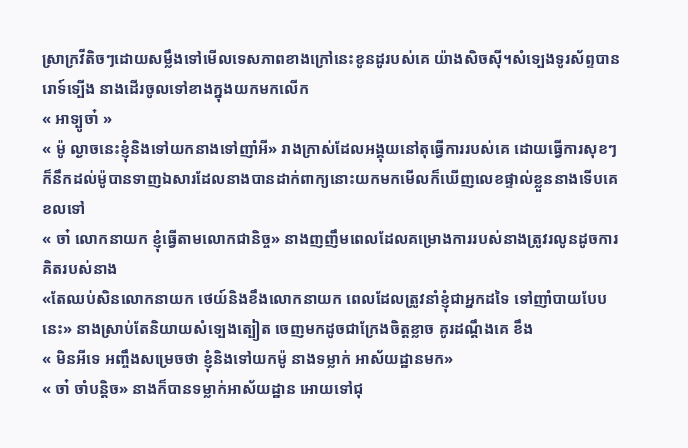ស្រាក្រវីតិចៗដោយសម្លឹងទៅមេីលទេសភាពខាងក្រៅនេះខូនដូរបស់គេ យ៉ាងសិចសុី។សំទ្បេងទូរស័ព្ទបានរោទ៍ទ្បេីង នាងដេីរចូលទៅខាងក្នុងយកមកលេីក
« អាទ្បូចា៎ »
« ម៉ូ ល្ងាចនេះខ្ញុំនិងទៅយកនាងទៅញាំអី» រាងក្រាស់ដែលអង្គុយនៅតុធ្វេីការរបស់គេ ដោយធ្វេីការសុខៗក៏នឹកដល់ម៉ូបានទាញឯសារដែលនាងបានដាក់ពាក្យនោះយកមកមេីលក៏ឃេីញលេខផ្ទាល់ខ្លួននាងទេីបគេខលទៅ
« ចា៎ លោកនាយក ខ្ញុំធ្វេីតាមលោកជានិច្ច» នាងញញឹមពេលដែលគម្រោងការរបស់នាងត្រូវរលូនដូចការគិតរបស់នាង
«តែឈប់សិនលោកនាយក ថេយ៍និងខឹងលោកនាយក ពេលដែលត្រូវនាំខ្ញុំជាអ្នកដទៃ ទៅញាំបាយបែបនេះ» នាងស្រាប់តែនិយាយសំទ្បេងត្បៀត ចេញមកដូចជាក្រែងចិត្តខ្លាច គូរដណ្ដឹងគេ ខឹង
« មិនអីទេ អញ្ចឹងសម្រេចថា ខ្ញុំនិងទៅយកម៉ូ នាងទម្លាក់ អាស័យដ្ឋានមក»
« ចា៎ ចាំបន្តិច» នាងក៏បានទម្លាក់អាស័យដ្ឋាន អោយទៅជុ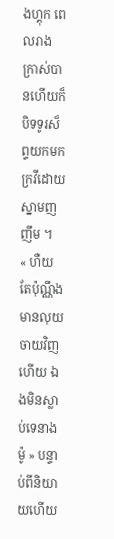ងហ្គុក ពេលរាងក្រាស់បានហេីយក៏បិទទូរស៏ព្ទយកមកក្រវីដោយស្នាមញញឹម ។
« ហឺយ តែប៉ុណ្ណឹង មានលុយចាយវិញហេីយ ឯងមិនស្លាប់ទេនាងម៉ូ » បន្ទាប់ពីនិយាយហេីយ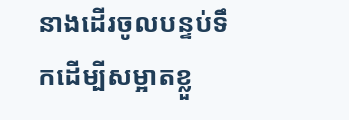នាងដេីរចូលបន្ទប់ទឹកដេីម្បីសម្អាតខ្លួ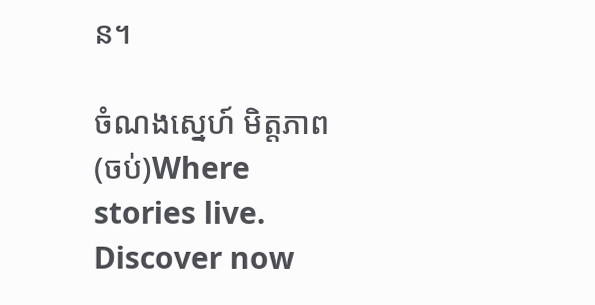ន។

ចំណងស្នេហ៍ មិត្តភាព (ចប់)Where stories live. Discover now